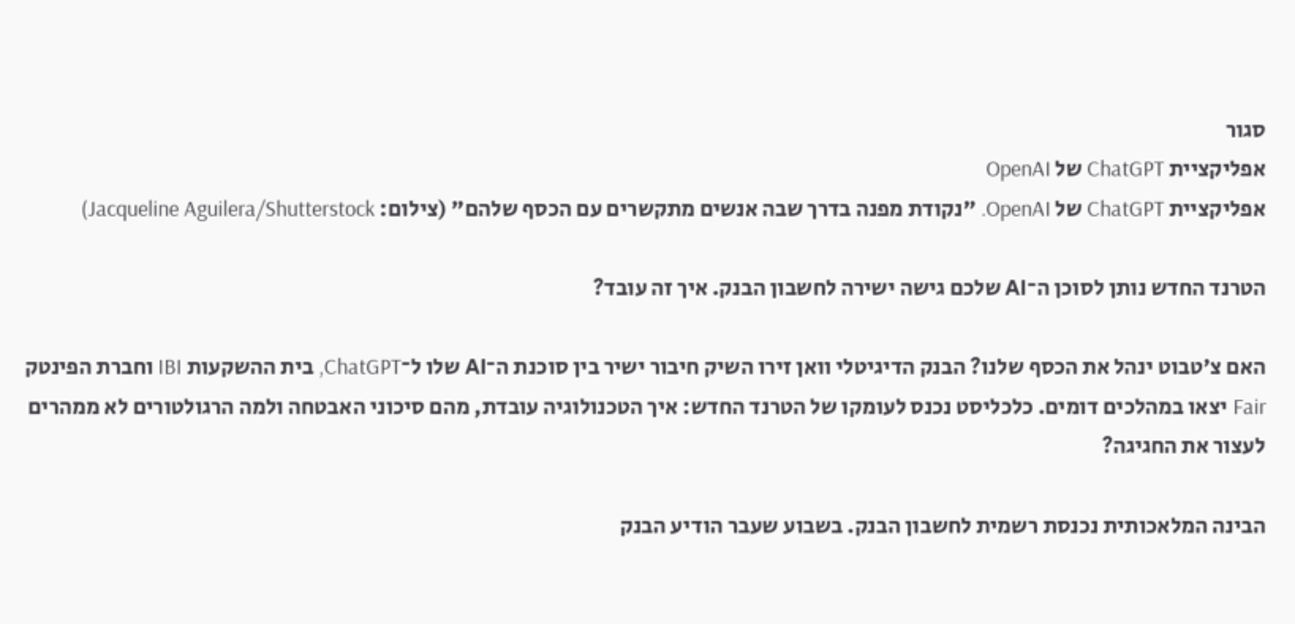סגור
אפליקציית ChatGPT של OpenAI
אפליקציית ChatGPT של OpenAI. "נקודת מפנה בדרך שבה אנשים מתקשרים עם הכסף שלהם" (צילום: Jacqueline Aguilera/Shutterstock)

הטרנד החדש נותן לסוכן ה־AI שלכם גישה ישירה לחשבון הבנק. איך זה עובד?

האם צ'טבוט ינהל את הכסף שלנו? הבנק הדיגיטלי וואן זירו השיק חיבור ישיר בין סוכנת ה־AI שלו ל־ChatGPT, בית ההשקעות IBI וחברת הפינטק Fair יצאו במהלכים דומים. כלכליסט נכנס לעומקו של הטרנד החדש: איך הטכנולוגיה עובדת, מהם סיכוני האבטחה ולמה הרגולטורים לא ממהרים לעצור את החגיגה?

הבינה המלאכותית נכנסת רשמית לחשבון הבנק. בשבוע שעבר הודיע הבנק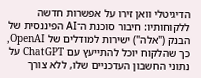הדיגיטלי וואן זירו על אפשרות חדשה ללקוחותיו: חיבור סוכנת ה־AI הפיננסית של הבנק ("אלה") ישירות למודלים של OpenAI, כך שהלקוח יוכל להתייעץ עם ChatGPT על נתוני החשבון העדכניים שלו, ללא צורך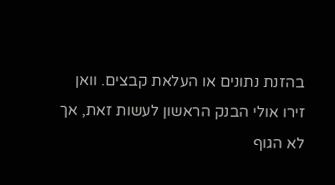בהזנת נתונים או העלאת קבצים. וואן זירו אולי הבנק הראשון לעשות זאת, אך לא הגוף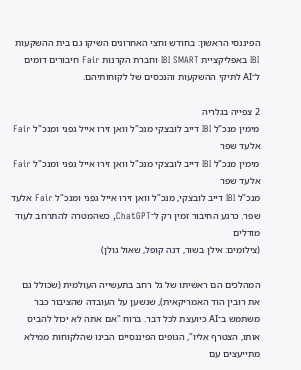הפיננסי הראשון: בחודש וחצי האחרונים השיקו גם בית ההשקעות IBI באפליקציית IBI SMART וחברת הקרנות Fair חיבורים דומים ל־AI לתיקי ההשקעות והנכסים של לקוחותיהם.

2 צפייה בגלריה
מימין מנכ"ל IBI דייב לובצקי מנכ"ל וואן זירו אייל גפני ומנכ"ל Fair אלעד שפר
מימין מנכ"ל IBI דייב לובצקי מנכ"ל וואן זירו אייל גפני ומנכ"ל Fair אלעד שפר
מנכ"ל IBI דייב לובצקי, מנכ"ל וואן זירו אייל גפני ומנכ"ל Fair אלעד שפר. כרגע החיבור זמין רק ל־ChatGPT, כשהמטרה להתרחב לעוד מודלים
(צילומים: אילן בשור, דנה קופל, שאול גולן)

המהלכים הם ראשיתו של גל רחב בתעשייה העולמית (שכולל גם את רובין הוד האמריקאית), שנשען על העובדה שהציבור כבר משתמש ב־AI כיועצת לכל דבר. ברוח "אם אתה לא יכול להביס אותו, הצטרף אליו", הגופים הפיננסיים הבינו שהלקוחות ממילא מתייעצים עם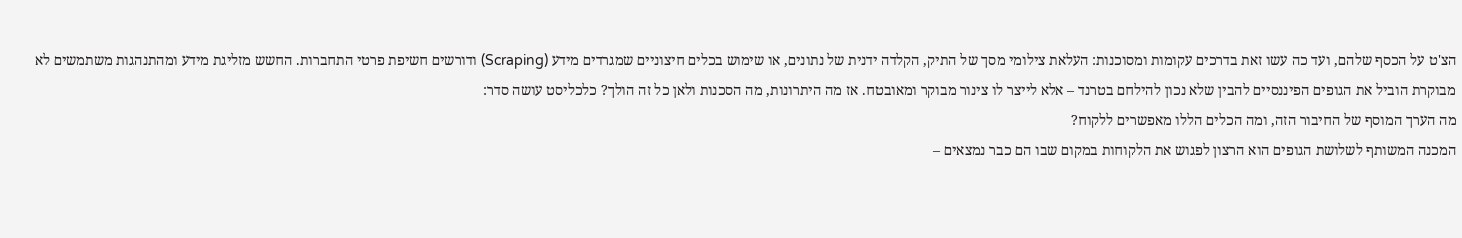הצ'ט על הכסף שלהם, ועד כה עשו זאת בדרכים עקומות ומסוכנות: העלאת צילומי מסך של התיק, הקלדה ידנית של נתונים, או שימוש בכלים חיצוניים שמגרדים מידע (Scraping) ודורשים חשיפת פרטי התחברות. החשש מזליגת מידע ומהתנהגות משתמשים לא מבוקרת הוביל את הגופים הפיננסיים להבין שלא נכון להילחם בטרנד – אלא לייצר לו צינור מבוקר ומאובטח. אז מה היתרונות, מה הסכנות ולאן כל זה הולך? כלכליסט עושה סדר:
מה הערך המוסף של החיבור הזה, ומה הכלים הללו מאפשרים ללקוח?
המכנה המשותף לשלושת הגופים הוא הרצון לפגוש את הלקוחות במקום שבו הם כבר נמצאים –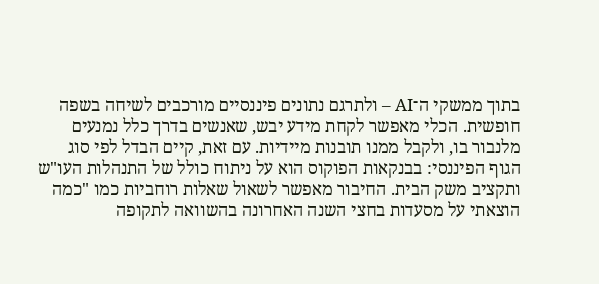בתוך ממשקי ה־AI – ולתרגם נתונים פיננסיים מורכבים לשיחה בשפה חופשית. הכלי מאפשר לקחת מידע יבש, שאנשים בדרך כלל נמנעים מלנבור בו, ולקבל ממנו תובנות מיידיות. עם זאת, קיים הבדל לפי סוג הגוף הפיננסי: בבנקאות הפוקוס הוא על ניתוח כולל של התנהלות העו"ש ותקציב משק הבית. החיבור מאפשר לשאול שאלות רוחביות כמו "כמה הוצאתי על מסעדות בחצי השנה האחרונה בהשוואה לתקופה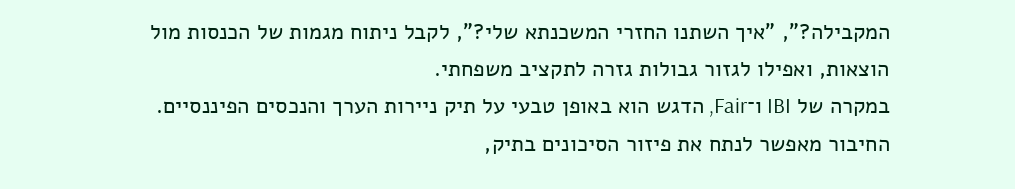המקבילה?", "איך השתנו החזרי המשכנתא שלי?", לקבל ניתוח מגמות של הכנסות מול הוצאות, ואפילו לגזור גבולות גזרה לתקציב משפחתי.
במקרה של IBI ו־Fair, הדגש הוא באופן טבעי על תיק ניירות הערך והנכסים הפיננסיים. החיבור מאפשר לנתח את פיזור הסיכונים בתיק,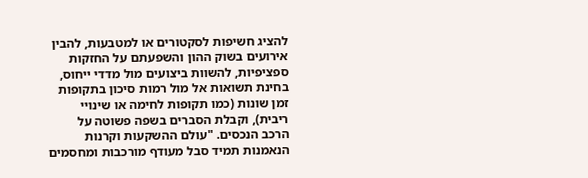להציג חשיפות לסקטורים או למטבעות, להבין אירועים בשוק ההון והשפעתם על החזקות ספציפיות, להשוות ביצועים מול מדדי ייחוס, בחינת תשואות אל מול רמות סיכון בתקופות זמן שונות (כמו תקופות לחימה או שינויי ריבית), וקבלת הסברים בשפה פשוטה על הרכב הנכסים. "עולם ההשקעות וקרנות הנאמנות תמיד סבל מעודף מורכבות ומחסמים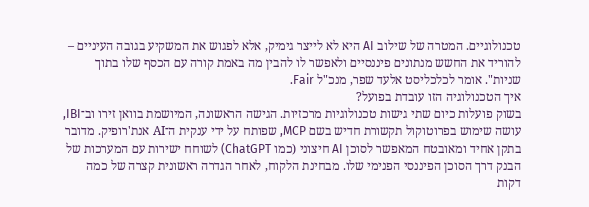טכנולוגיים. המטרה של שילוב AI היא לא לייצר גימיק, אלא לפגוש את המשקיע בגובה העיניים – להוריד את החשש מנתונים פיננסיים ולאפשר לו להבין מה באמת קורה עם הכסף שלו בתוך שניות". אומר לכלכליסט אלעד שפר, מנכ"ל Fair.
איך הטכנולוגיה הזו עובדת בפועל?
בשוק פועלות כיום שתי גישות טכנולוגיות מרכזיות. הגישה הראשונה, המיושמת בוואן זירו וב־IBI, עושה שימוש בפרוטוקול תקשורת חדיש בשם MCP, שפותח על ידי ענקית ה־AI אנת'רופיק. מדובר בתקן אחיד ומאובטח המאפשר לסוכן AI חיצוני (כמו ChatGPT) לשוחח ישירות עם המערכות של הבנק דרך הסוכן הפיננסי הפנימי שלו. מבחינת הלקוח, לאחר הגדרה ראשונית קצרה של כמה דקות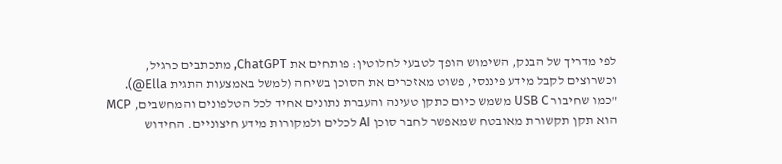לפי מדריך של הבנק, השימוש הופך לטבעי לחלוטין: פותחים את ChatGPT, מתכתבים כרגיל, וכשרוצים לקבל מידע פיננסי, פשוט מאזכרים את הסוכן בשיחה (למשל באמצעות התגית Ella@).
"כמו שחיבור USB C משמש כיום כתקן טעינה והעברת נתונים אחיד לכל הטלפונים והמחשבים, MCP הוא תקן תקשורת מאובטח שמאפשר לחבר סוכן AI לכלים ולמקורות מידע חיצוניים. החידוש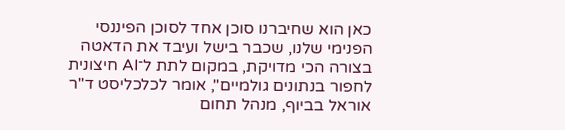כאן הוא שחיברנו סוכן אחד לסוכן הפיננסי הפנימי שלנו, שכבר בישל ועיבד את הדאטה בצורה הכי מדויקת, במקום לתת ל־AI חיצונית לחפור בנתונים גולמיים", אומר לכלכליסט ד"ר אוראל בביוף, מנהל תחום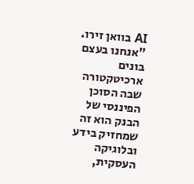AI בוואן זירו. "אנחנו בעצם בונים ארכיטקטורה שבה הסוכן הפיננסי של הבנק הוא זה שמחזיק בידע ובלוגיקה העסקית,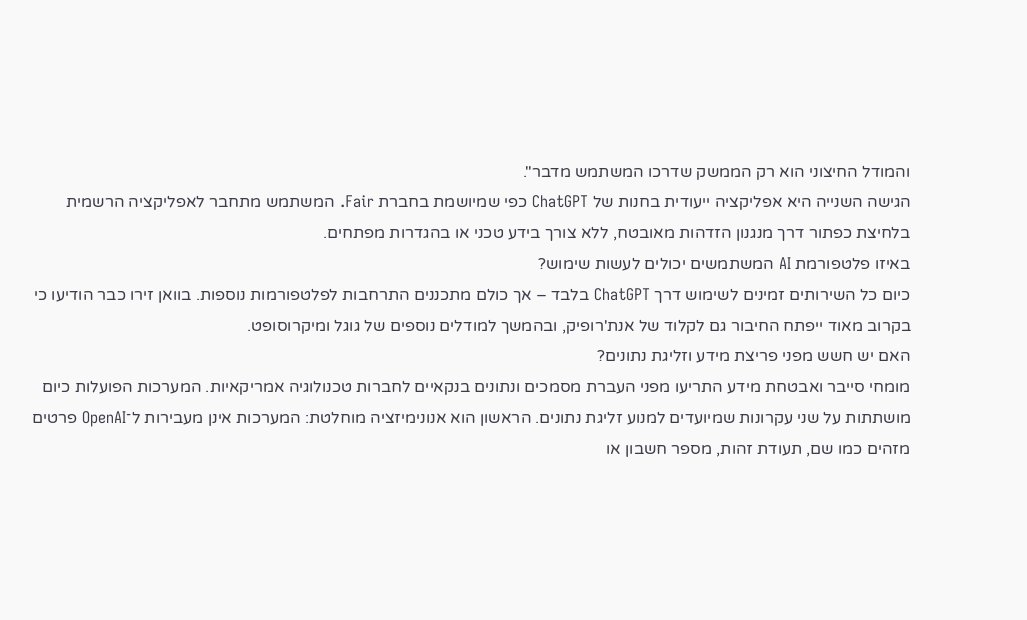והמודל החיצוני הוא רק הממשק שדרכו המשתמש מדבר".
הגישה השנייה היא אפליקציה ייעודית בחנות של ChatGPT כפי שמיושמת בחברת Fair. המשתמש מתחבר לאפליקציה הרשמית בלחיצת כפתור דרך מנגנון הזדהות מאובטח, ללא צורך בידע טכני או בהגדרות מפתחים.
באיזו פלטפורמת AI המשתמשים יכולים לעשות שימוש?
כיום כל השירותים זמינים לשימוש דרך ChatGPT בלבד – אך כולם מתכננים התרחבות לפלטפורמות נוספות. בוואן זירו כבר הודיעו כי בקרוב מאוד ייפתח החיבור גם לקלוד של אנת'רופיק, ובהמשך למודלים נוספים של גוגל ומיקרוסופט.
האם יש חשש מפני פריצת מידע וזליגת נתונים?
מומחי סייבר ואבטחת מידע התריעו מפני העברת מסמכים ונתונים בנקאיים לחברות טכנולוגיה אמריקאיות. המערכות הפועלות כיום מושתתות על שני עקרונות שמיועדים למנוע זליגת נתונים. הראשון הוא אנונימיזציה מוחלטת: המערכות אינן מעבירות ל־OpenAI פרטים מזהים כמו שם, תעודת זהות, מספר חשבון או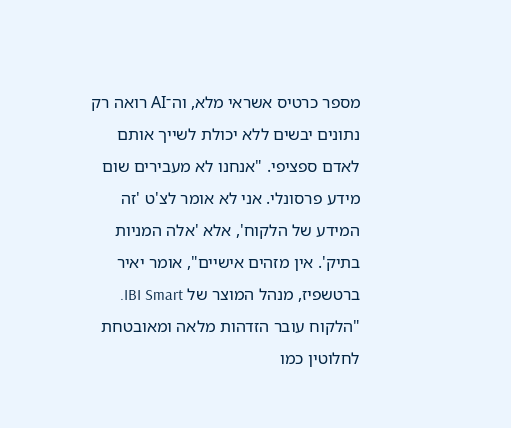מספר כרטיס אשראי מלא, וה־AI רואה רק נתונים יבשים ללא יכולת לשייך אותם לאדם ספציפי. "אנחנו לא מעבירים שום מידע פרסונלי. אני לא אומר לצ'ט 'זה המידע של הלקוח', אלא 'אלה המניות בתיק'. אין מזהים אישיים", אומר יאיר ברטשפיז, מנהל המוצר של IBI Smart. "הלקוח עובר הזדהות מלאה ומאובטחת לחלוטין כמו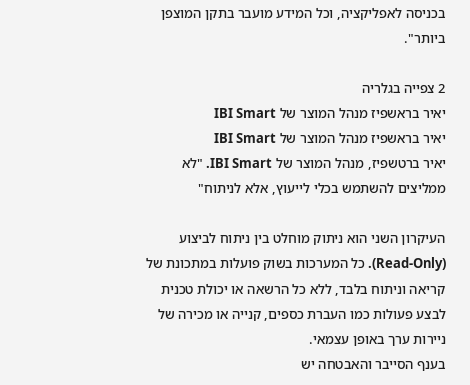בכניסה לאפליקציה, וכל המידע מועבר בתקן המוצפן ביותר".

2 צפייה בגלריה
יאיר בראשפיז מנהל המוצר של IBI Smart
יאיר בראשפיז מנהל המוצר של IBI Smart
יאיר ברטשפיז, מנהל המוצר של IBI Smart. "לא ממליצים להשתמש בכלי לייעוץ, אלא לניתוח"

העיקרון השני הוא ניתוק מוחלט בין ניתוח לביצוע (Read-Only). כל המערכות בשוק פועלות במתכונת של קריאה וניתוח בלבד, ללא כל הרשאה או יכולת טכנית לבצע פעולות כמו העברת כספים, קנייה או מכירה של ניירות ערך באופן עצמאי.
בענף הסייבר והאבטחה יש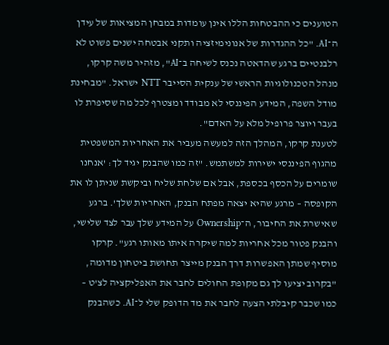הטוענים כי ההבטחות הללו אינן עומדות במבחן המציאות של עידן ה־AI. "כל ההגדרות של אנונימיזציה ותקני אבטחה ישנים פשוט לא רלבנטיים ברגע שהדאטה נכנס לשיחה ב־AI", מזהיר משה קרקו, מנהל הטכנולוגיות הראשי של ענקית הסייבר NTT ישראל. "מבחינת מודל השפה, המידע הפיננסי לא מבודד ומצטרף לכל מה שסיפרת לו בעבר ויוצר פרופיל מלא על האדם".
לטענת קרקו, המהלך הזה למעשה מעביר את האחריות המשפטית מהגוף הפיננסי ישירות למשתמש. "זה כמו שהבנק יגיד לך: 'אנחנו שומרים על הכסף בכספת, אבל אם שלחת שליח וביקשת שניתן לו את הקופסה – מרגע שהיא יצאה מפתח הבנק, האחריות שלך'. ברגע שאישרת את החיבור, ה־Ownership על המידע שלך עבר לצד שלישי, והבנק פטור מכל אחריות למה שיקרה איתו מאותו רגע". קרקו מוסיף שמתן האפשרות דרך הבנק מייצר תחושת ביטחון מדומה, "בקרוב יציעו לך גם מקופת החולים לחבר את האפליקציה לצ'ט – כמו שכבר קיבלתי הצעה לחבר את מד הדופק שלי ל־AI. כשהבנק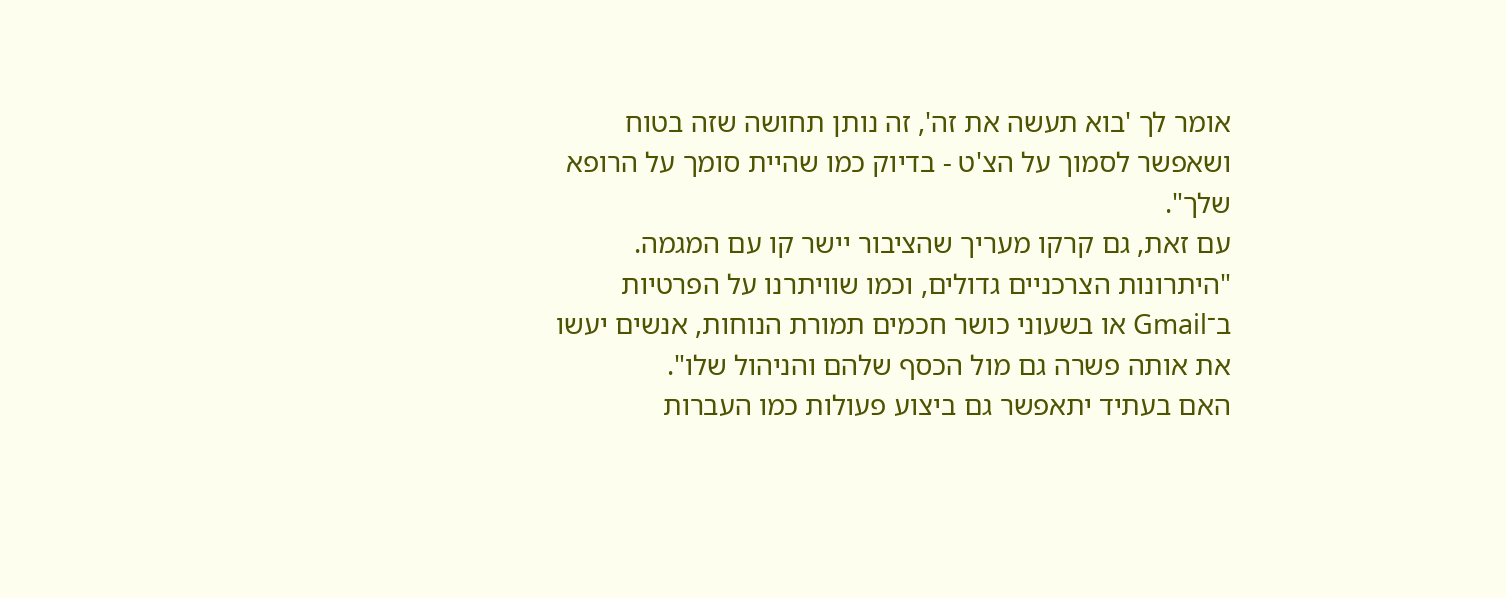אומר לך 'בוא תעשה את זה', זה נותן תחושה שזה בטוח ושאפשר לסמוך על הצ'ט - בדיוק כמו שהיית סומך על הרופא שלך".
עם זאת, גם קרקו מעריך שהציבור יישר קו עם המגמה. "היתרונות הצרכניים גדולים, וכמו שוויתרנו על הפרטיות ב־Gmail או בשעוני כושר חכמים תמורת הנוחות, אנשים יעשו את אותה פשרה גם מול הכסף שלהם והניהול שלו".
האם בעתיד יתאפשר גם ביצוע פעולות כמו העברות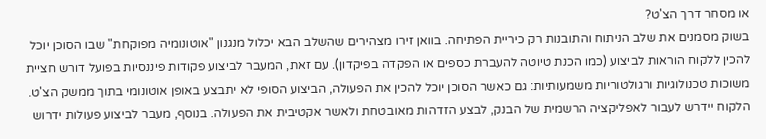או מסחר דרך הצ'ט?
בשוק מסמנים את שלב הניתוח והתובנות רק כיריית הפתיחה. בוואן זירו מצהירים שהשלב הבא יכלול מנגנון "אוטונומיה מפוקחת" שבו הסוכן יוכל להכין ללקוח הוראות לביצוע (כמו הכנת טיוטה להעברת כספים או הפקדה בפיקדון). עם זאת, המעבר לביצוע פקודות פיננסיות בפועל דורש חציית משוכות טכנולוגיות ורגולטוריות משמעותיות: גם כאשר הסוכן יוכל להכין את הפעולה, הביצוע הסופי לא יתבצע באופן אוטונומי בתוך ממשק הצ'ט. הלקוח יידרש לעבור לאפליקציה הרשמית של הבנק, לבצע הזדהות מאובטחת ולאשר אקטיבית את הפעולה. בנוסף, מעבר לביצוע פעולות ידרוש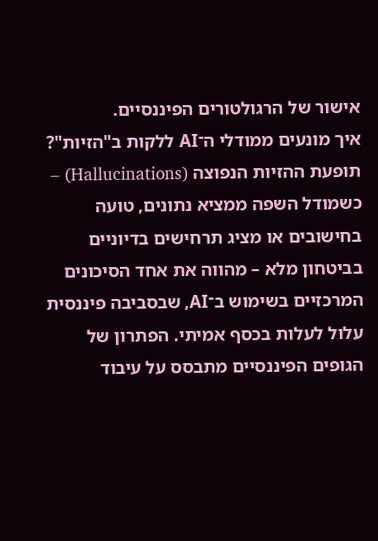אישור של הרגולטורים הפיננסיים.
איך מונעים ממודלי ה־AI ללקות ב"הזיות"?
תופעת ההזיות הנפוצה (Hallucinations) – כשמודל השפה ממציא נתונים, טועה בחישובים או מציג תרחישים בדיוניים בביטחון מלא – מהווה את אחד הסיכונים המרכזיים בשימוש ב־AI, שבסביבה פיננסית עלול לעלות בכסף אמיתי. הפתרון של הגופים הפיננסיים מתבסס על עיבוד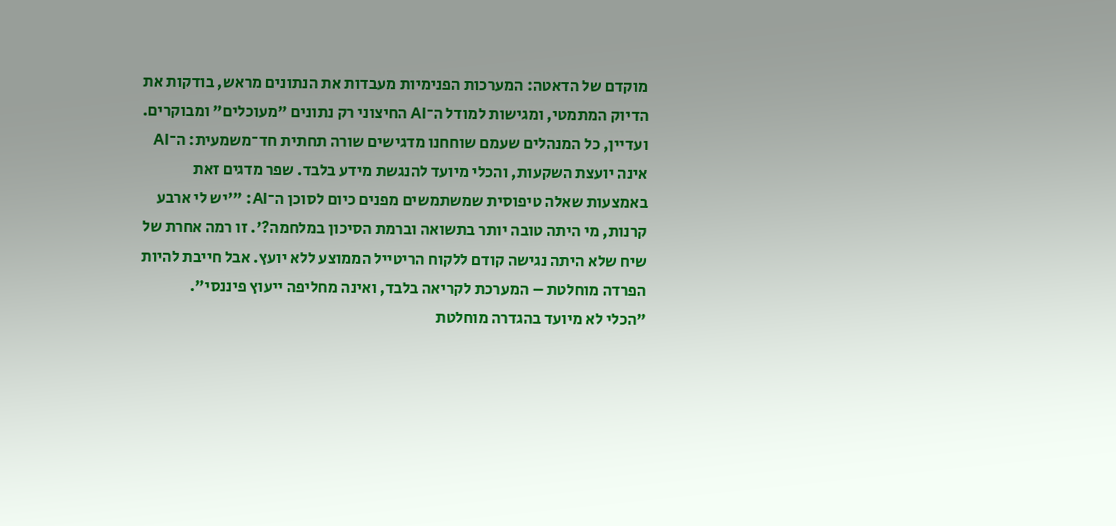מוקדם של הדאטה: המערכות הפנימיות מעבדות את הנתונים מראש, בודקות את הדיוק המתמטי, ומגישות למודל ה־AI החיצוני רק נתונים "מעוכלים" ומבוקרים. ועדיין, כל המנהלים שעמם שוחחנו מדגישים שורה תחתית חד־משמעית: ה־AI אינה יועצת השקעות, והכלי מיועד להנגשת מידע בלבד. שפר מדגים זאת באמצעות שאלה טיפוסית שמשתמשים מפנים כיום לסוכן ה־AI: "'יש לי ארבע קרנות, מי היתה טובה יותר בתשואה וברמת הסיכון במלחמה?'. זו רמה אחרת של שיח שלא היתה נגישה קודם ללקוח הריטייל הממוצע ללא יועץ. אבל חייבת להיות הפרדה מוחלטת – המערכת לקריאה בלבד, ואינה מחליפה ייעוץ פיננסי".
"הכלי לא מיועד בהגדרה מוחלטת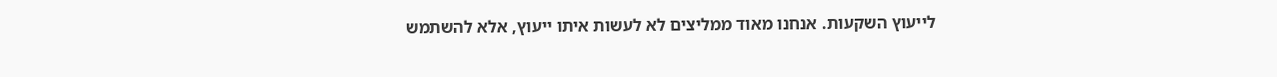לייעוץ השקעות. אנחנו מאוד ממליצים לא לעשות איתו ייעוץ, אלא להשתמש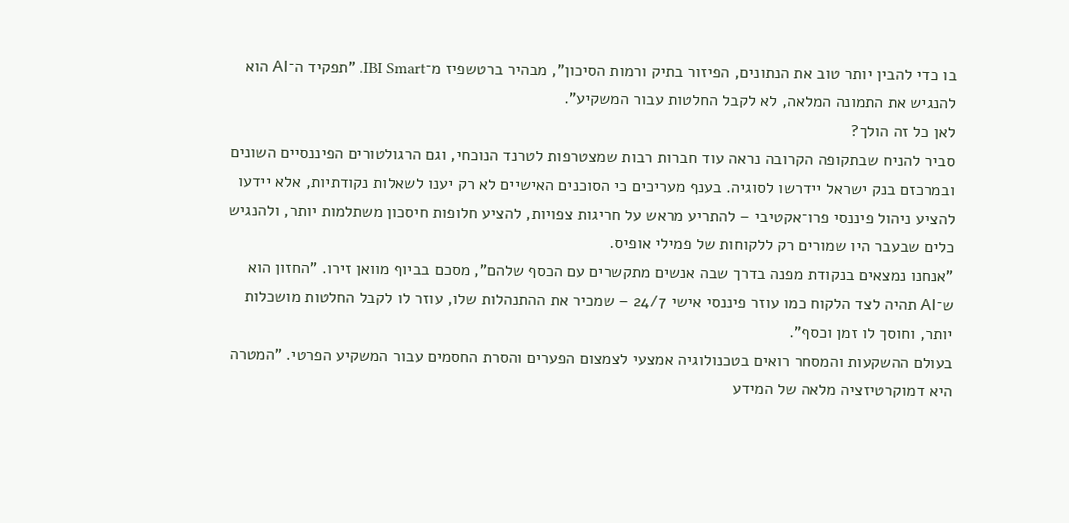בו כדי להבין יותר טוב את הנתונים, הפיזור בתיק ורמות הסיכון", מבהיר ברטשפיז מ־IBI Smart. "תפקיד ה־AI הוא להנגיש את התמונה המלאה, לא לקבל החלטות עבור המשקיע".
לאן כל זה הולך?
סביר להניח שבתקופה הקרובה נראה עוד חברות רבות שמצטרפות לטרנד הנוכחי, וגם הרגולטורים הפיננסיים השונים ובמרכזם בנק ישראל יידרשו לסוגיה. בענף מעריכים כי הסוכנים האישיים לא רק יענו לשאלות נקודתיות, אלא יידעו להציע ניהול פיננסי פרו־אקטיבי – להתריע מראש על חריגות צפויות, להציע חלופות חיסכון משתלמות יותר, ולהנגיש כלים שבעבר היו שמורים רק ללקוחות של פמילי אופיס.
"אנחנו נמצאים בנקודת מפנה בדרך שבה אנשים מתקשרים עם הכסף שלהם", מסכם בביוף מוואן זירו. "החזון הוא ש־AI תהיה לצד הלקוח כמו עוזר פיננסי אישי 24/7 – שמכיר את ההתנהלות שלו, עוזר לו לקבל החלטות מושכלות יותר, וחוסך לו זמן וכסף".
בעולם ההשקעות והמסחר רואים בטכנולוגיה אמצעי לצמצום הפערים והסרת החסמים עבור המשקיע הפרטי. "המטרה היא דמוקרטיזציה מלאה של המידע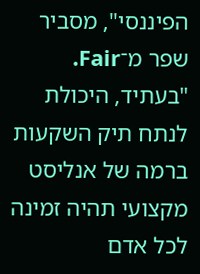הפיננסי", מסביר שפר מ־Fair. "בעתיד, היכולת לנתח תיק השקעות ברמה של אנליסט מקצועי תהיה זמינה לכל אדם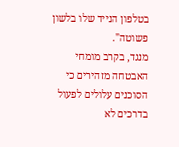בטלפון הנייד שלו בלשון פשוטה".
מנגד, בקרב מומחי האבטחה מזהירים כי הסוכנים עלולים לפעול בדרכים לא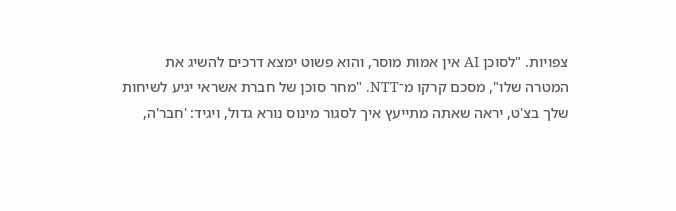צפויות. "לסוכן AI אין אמות מוסר, והוא פשוט ימצא דרכים להשיג את המטרה שלו", מסכם קרקו מ־NTT. "מחר סוכן של חברת אשראי יגיע לשיחות שלך בצ'ט, יראה שאתה מתייעץ איך לסגור מינוס נורא גדול, ויגיד: 'חבר'ה,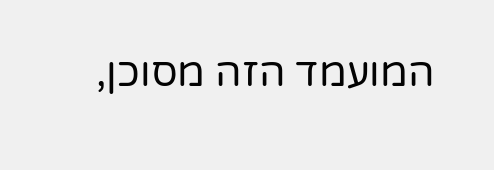המועמד הזה מסוכן,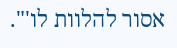אסור להלוות לו'".